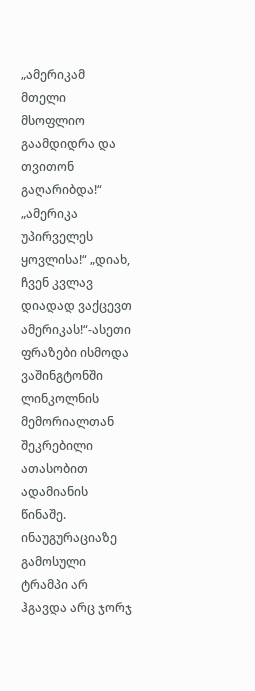„ამერიკამ მთელი მსოფლიო გაამდიდრა და თვითონ გაღარიბდა!“ „ამერიკა უპირველეს ყოვლისა!“ „დიახ, ჩვენ კვლავ დიადად ვაქცევთ ამერიკას!“-ასეთი ფრაზები ისმოდა ვაშინგტონში ლინკოლნის მემორიალთან შეკრებილი ათასობით ადამიანის წინაშე. ინაუგურაციაზე გამოსული ტრამპი არ ჰგავდა არც ჯორჯ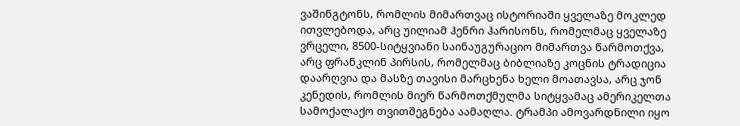ვაშინგტონს, რომლის მიმართვაც ისტორიაში ყველაზე მოკლედ ითვლებოდა, არც უილიამ ჰენრი ჰარისონს, რომელმაც ყველაზე ვრცელი, 8500-სიტყვიანი საინაუგურაციო მიმართვა წარმოთქვა, არც ფრანკლინ პირსის, რომელმაც ბიბლიაზე კოცნის ტრადიცია დაარღვია და მასზე თავისი მარცხენა ხელი მოათავსა, არც ჯონ კენედის, რომლის მიერ წარმოთქმულმა სიტყვამაც ამერიკელთა სამოქალაქო თვითშეგნება აამაღლა. ტრამპი ამოვარდნილი იყო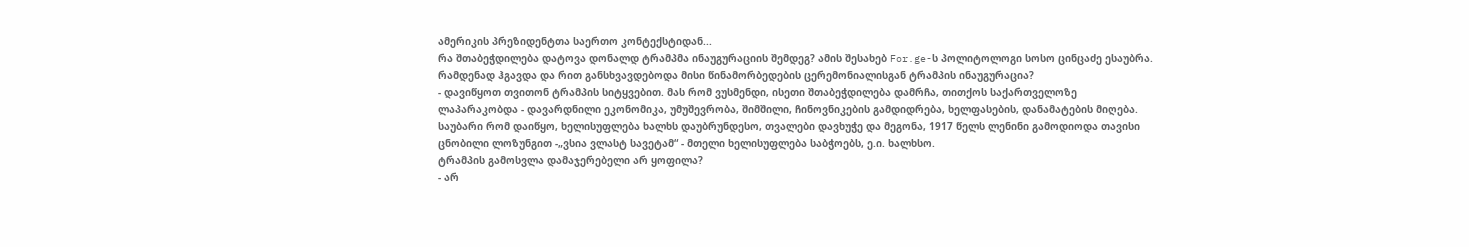ამერიკის პრეზიდენტთა საერთო კონტექსტიდან...
რა შთაბეჭდილება დატოვა დონალდ ტრამპმა ინაუგურაციის შემდეგ? ამის შესახებ For.ge-ს პოლიტოლოგი სოსო ცინცაძე ესაუბრა.
რამდენად ჰგავდა და რით განსხვავდებოდა მისი წინამორბედების ცერემონიალისგან ტრამპის ინაუგურაცია?
- დავიწყოთ თვითონ ტრამპის სიტყვებით. მას რომ ვუსმენდი, ისეთი შთაბეჭდილება დამრჩა, თითქოს საქართველოზე ლაპარაკობდა - დავარდნილი ეკონომიკა, უმუშევრობა, შიმშილი, ჩინოვნიკების გამდიდრება, ხელფასების, დანამატების მიღება. საუბარი რომ დაიწყო, ხელისუფლება ხალხს დაუბრუნდესო, თვალები დავხუჭე და მეგონა, 1917 წელს ლენინი გამოდიოდა თავისი ცნობილი ლოზუნგით -„ვსია ვლასტ სავეტამ“ - მთელი ხელისუფლება საბჭოებს, ე.ი. ხალხსო.
ტრამპის გამოსვლა დამაჯერებელი არ ყოფილა?
- არ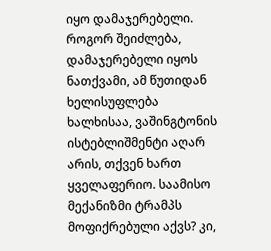იყო დამაჯერებელი. როგორ შეიძლება, დამაჯერებელი იყოს ნათქვამი, ამ წუთიდან ხელისუფლება ხალხისაა, ვაშინგტონის ისტებლიშმენტი აღარ არის, თქვენ ხართ ყველაფერიო. საამისო მექანიზმი ტრამპს მოფიქრებული აქვს? კი,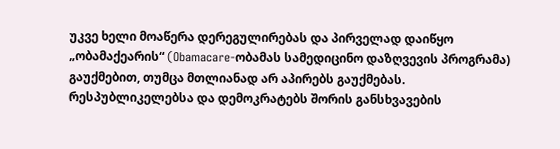უკვე ხელი მოაწერა დერეგულირებას და პირველად დაიწყო „ობამაქეარის“ (Obamacare-ობამას სამედიცინო დაზღვევის პროგრამა) გაუქმებით, თუმცა მთლიანად არ აპირებს გაუქმებას. რესპუბლიკელებსა და დემოკრატებს შორის განსხვავების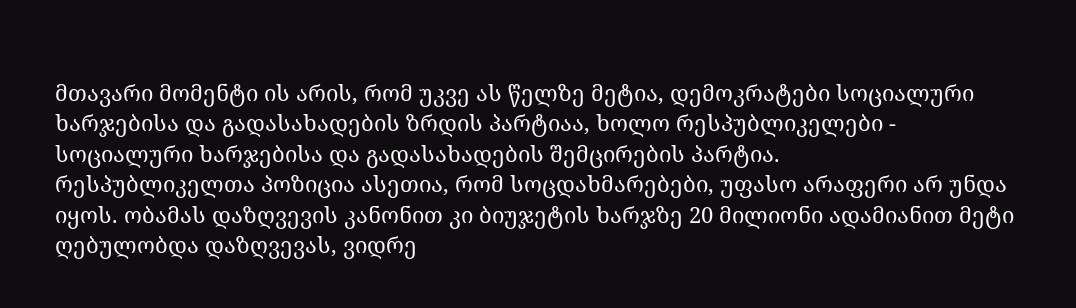მთავარი მომენტი ის არის, რომ უკვე ას წელზე მეტია, დემოკრატები სოციალური ხარჯებისა და გადასახადების ზრდის პარტიაა, ხოლო რესპუბლიკელები - სოციალური ხარჯებისა და გადასახადების შემცირების პარტია.
რესპუბლიკელთა პოზიცია ასეთია, რომ სოცდახმარებები, უფასო არაფერი არ უნდა იყოს. ობამას დაზღვევის კანონით კი ბიუჯეტის ხარჯზე 20 მილიონი ადამიანით მეტი ღებულობდა დაზღვევას, ვიდრე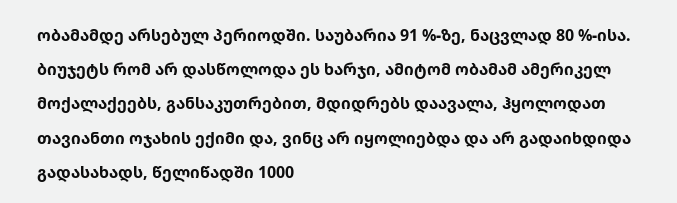ობამამდე არსებულ პერიოდში. საუბარია 91 %-ზე, ნაცვლად 80 %-ისა. ბიუჯეტს რომ არ დასწოლოდა ეს ხარჯი, ამიტომ ობამამ ამერიკელ მოქალაქეებს, განსაკუთრებით, მდიდრებს დაავალა, ჰყოლოდათ თავიანთი ოჯახის ექიმი და, ვინც არ იყოლიებდა და არ გადაიხდიდა გადასახადს, წელიწადში 1000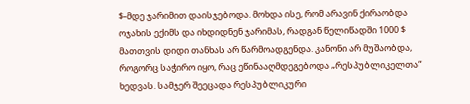$-მდე ჯარიმით დაისჯებოდა. მოხდა ისე, რომ არავინ ქირაობდა ოჯახის ექიმს და იხდიდნენ ჯარიმას, რადგან წელიწადში 1000 $ მათთვის დიდი თანხას არ წარმოადგენდა. კანონი არ მუშაობდა, როგორც საჭირო იყო, რაც ეწინააღმდეგებოდა „რესპუბლიკელთა“ ხედვას. სამჯერ შეეცადა რესპუბლიკური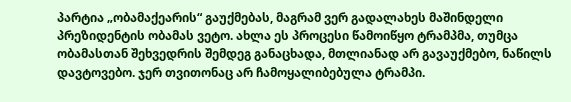პარტია „ობამაქეარის“ გაუქმებას, მაგრამ ვერ გადალახეს მაშინდელი პრეზიდენტის ობამას ვეტო. ახლა ეს პროცესი წამოიწყო ტრამპმა, თუმცა ობამასთან შეხვედრის შემდეგ განაცხადა, მთლიანად არ გავაუქმებო, ნაწილს დავტოვებო. ჯერ თვითონაც არ ჩამოყალიბებულა ტრამპი.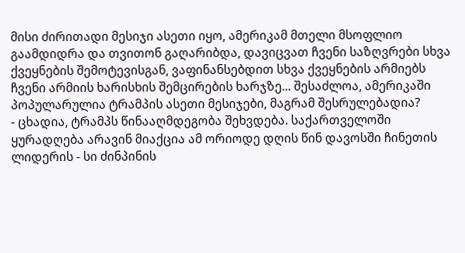მისი ძირითადი მესიჯი ასეთი იყო, ამერიკამ მთელი მსოფლიო გაამდიდრა და თვითონ გაღარიბდა, დავიცვათ ჩვენი საზღვრები სხვა ქვეყნების შემოტევისგან, ვაფინანსებდით სხვა ქვეყნების არმიებს ჩვენი არმიის ხარისხის შემცირების ხარჯზე... შესაძლოა, ამერიკაში პოპულარულია ტრამპის ასეთი მესიჯები, მაგრამ შესრულებადია?
- ცხადია, ტრამპს წინააღმდეგობა შეხვდება. საქართველოში ყურადღება არავინ მიაქცია ამ ორიოდე დღის წინ დავოსში ჩინეთის ლიდერის - სი ძინპინის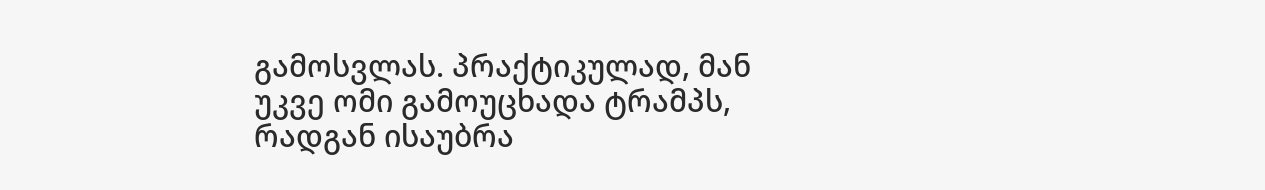გამოსვლას. პრაქტიკულად, მან უკვე ომი გამოუცხადა ტრამპს, რადგან ისაუბრა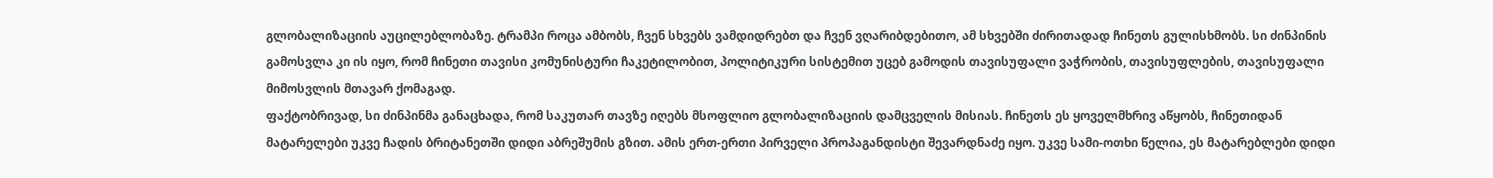გლობალიზაციის აუცილებლობაზე. ტრამპი როცა ამბობს, ჩვენ სხვებს ვამდიდრებთ და ჩვენ ვღარიბდებითო, ამ სხვებში ძირითადად ჩინეთს გულისხმობს. სი ძინპინის გამოსვლა კი ის იყო, რომ ჩინეთი თავისი კომუნისტური ჩაკეტილობით, პოლიტიკური სისტემით უცებ გამოდის თავისუფალი ვაჭრობის, თავისუფლების, თავისუფალი მიმოსვლის მთავარ ქომაგად.
ფაქტობრივად, სი ძინპინმა განაცხადა, რომ საკუთარ თავზე იღებს მსოფლიო გლობალიზაციის დამცველის მისიას. ჩინეთს ეს ყოველმხრივ აწყობს, ჩინეთიდან მატარელები უკვე ჩადის ბრიტანეთში დიდი აბრეშუმის გზით. ამის ერთ-ერთი პირველი პროპაგანდისტი შევარდნაძე იყო. უკვე სამი-ოთხი წელია, ეს მატარებლები დიდი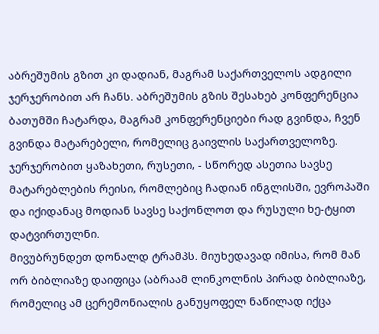აბრეშუმის გზით კი დადიან, მაგრამ საქართველოს ადგილი ჯერჯერობით არ ჩანს. აბრეშუმის გზის შესახებ კონფერენცია ბათუმში ჩატარდა, მაგრამ კონფერენციები რად გვინდა, ჩვენ გვინდა მატარებელი, რომელიც გაივლის საქართველოზე. ჯერჯერობით ყაზახეთი, რუსეთი, - სწორედ ასეთია სავსე მატარებლების რეისი, რომლებიც ჩადიან ინგლისში, ევროპაში და იქიდანაც მოდიან სავსე საქონლოთ და რუსული ხე-ტყით დატვირთულნი.
მივუბრუნდეთ დონალდ ტრამპს. მიუხედავად იმისა, რომ მან ორ ბიბლიაზე დაიფიცა (აბრაამ ლინკოლნის პირად ბიბლიაზე, რომელიც ამ ცერემონიალის განუყოფელ ნაწილად იქცა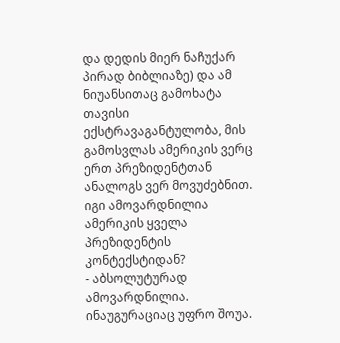და დედის მიერ ნაჩუქარ პირად ბიბლიაზე) და ამ ნიუანსითაც გამოხატა თავისი ექსტრავაგანტულობა, მის გამოსვლას ამერიკის ვერც ერთ პრეზიდენტთან ანალოგს ვერ მოვუძებნით. იგი ამოვარდნილია ამერიკის ყველა პრეზიდენტის კონტექსტიდან?
- აბსოლუტურად ამოვარდნილია. ინაუგურაციაც უფრო შოუა.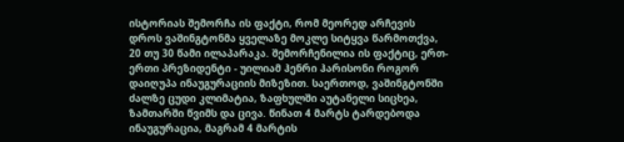ისტორიას შემორჩა ის ფაქტი, რომ მეორედ არჩევის დროს ვაშინგტონმა ყველაზე მოკლე სიტყვა წარმოთქვა, 20 თუ 30 წამი ილაპარაკა. შემორჩენილია ის ფაქტიც, ერთ-ერთი პრეზიდენტი - უილიამ ჰენრი ჰარისონი როგორ დაიღუპა ინაუგურაციის მიზეზით. საერთოდ, ვაშინგტონში ძალზე ცუდი კლიმატია, ზაფხულში აუტანელი სიცხეა, ზამთარში წვიმს და ცივა. წინათ 4 მარტს ტარდებოდა ინაუგურაცია, მაგრამ 4 მარტის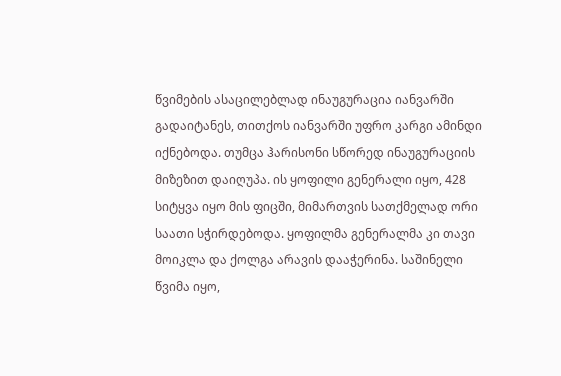წვიმების ასაცილებლად ინაუგურაცია იანვარში გადაიტანეს, თითქოს იანვარში უფრო კარგი ამინდი იქნებოდა. თუმცა ჰარისონი სწორედ ინაუგურაციის მიზეზით დაიღუპა. ის ყოფილი გენერალი იყო, 428 სიტყვა იყო მის ფიცში, მიმართვის სათქმელად ორი საათი სჭირდებოდა. ყოფილმა გენერალმა კი თავი მოიკლა და ქოლგა არავის დააჭერინა. საშინელი წვიმა იყო,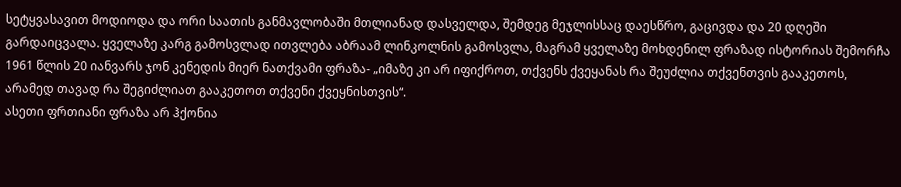სეტყვასავით მოდიოდა და ორი საათის განმავლობაში მთლიანად დასველდა, შემდეგ მეჯლისსაც დაესწრო, გაცივდა და 20 დღეში გარდაიცვალა. ყველაზე კარგ გამოსვლად ითვლება აბრაამ ლინკოლნის გამოსვლა, მაგრამ ყველაზე მოხდენილ ფრაზად ისტორიას შემორჩა 1961 წლის 20 იანვარს ჯონ კენედის მიერ ნათქვამი ფრაზა- „იმაზე კი არ იფიქროთ, თქვენს ქვეყანას რა შეუძლია თქვენთვის გააკეთოს, არამედ თავად რა შეგიძლიათ გააკეთოთ თქვენი ქვეყნისთვის“.
ასეთი ფრთიანი ფრაზა არ ჰქონია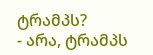ტრამპს?
- არა, ტრამპს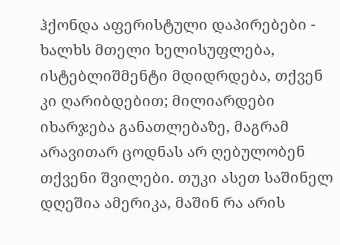ჰქონდა აფერისტული დაპირებები - ხალხს მთელი ხელისუფლება, ისტებლიშმენტი მდიდრდება, თქვენ კი ღარიბდებით; მილიარდები იხარჯება განათლებაზე, მაგრამ არავითარ ცოდნას არ ღებულობენ თქვენი შვილები. თუკი ასეთ საშინელ დღეშია ამერიკა, მაშინ რა არის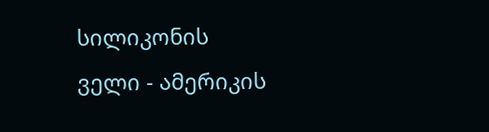სილიკონის ველი - ამერიკის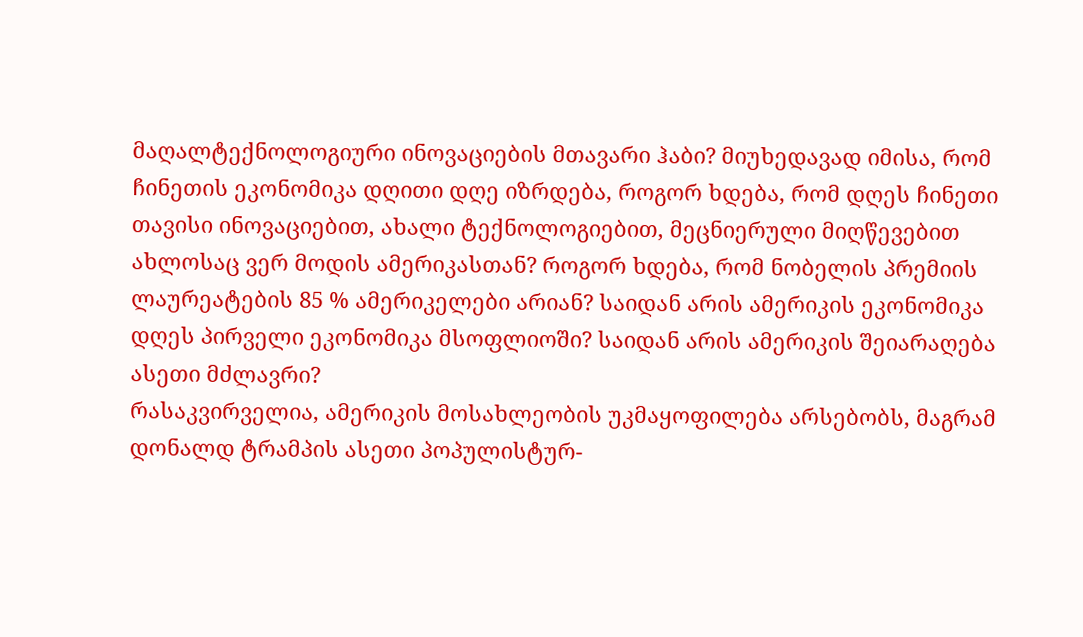მაღალტექნოლოგიური ინოვაციების მთავარი ჰაბი? მიუხედავად იმისა, რომ ჩინეთის ეკონომიკა დღითი დღე იზრდება, როგორ ხდება, რომ დღეს ჩინეთი თავისი ინოვაციებით, ახალი ტექნოლოგიებით, მეცნიერული მიღწევებით ახლოსაც ვერ მოდის ამერიკასთან? როგორ ხდება, რომ ნობელის პრემიის ლაურეატების 85 % ამერიკელები არიან? საიდან არის ამერიკის ეკონომიკა დღეს პირველი ეკონომიკა მსოფლიოში? საიდან არის ამერიკის შეიარაღება ასეთი მძლავრი?
რასაკვირველია, ამერიკის მოსახლეობის უკმაყოფილება არსებობს, მაგრამ დონალდ ტრამპის ასეთი პოპულისტურ-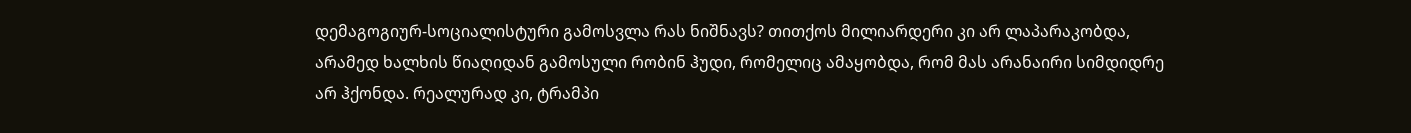დემაგოგიურ-სოციალისტური გამოსვლა რას ნიშნავს? თითქოს მილიარდერი კი არ ლაპარაკობდა, არამედ ხალხის წიაღიდან გამოსული რობინ ჰუდი, რომელიც ამაყობდა, რომ მას არანაირი სიმდიდრე არ ჰქონდა. რეალურად კი, ტრამპი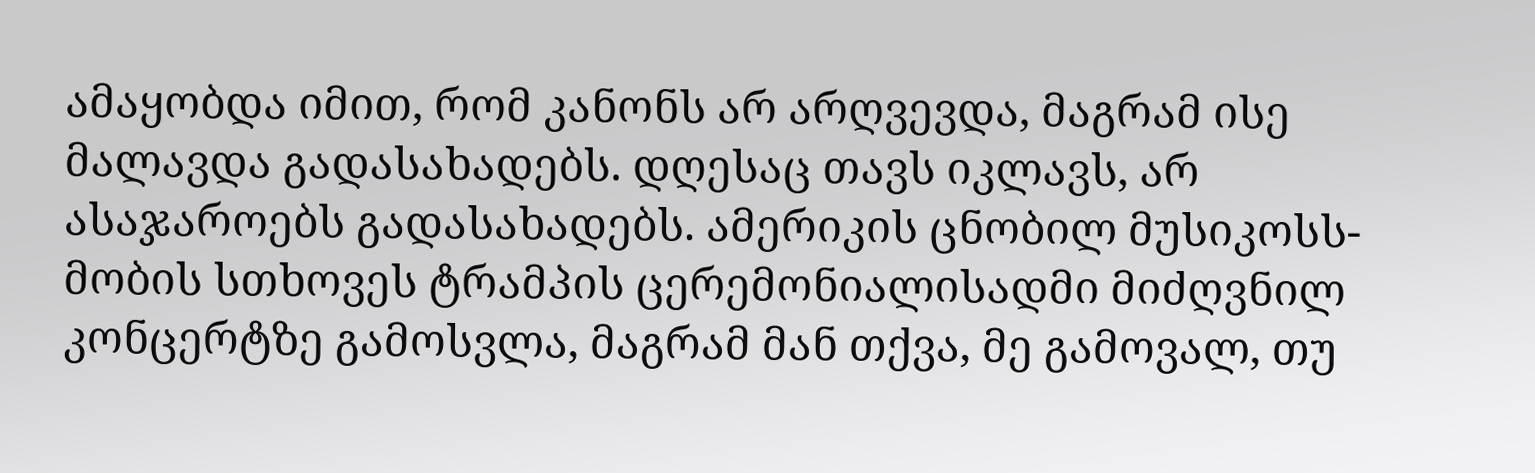ამაყობდა იმით, რომ კანონს არ არღვევდა, მაგრამ ისე მალავდა გადასახადებს. დღესაც თავს იკლავს, არ ასაჯაროებს გადასახადებს. ამერიკის ცნობილ მუსიკოსს- მობის სთხოვეს ტრამპის ცერემონიალისადმი მიძღვნილ კონცერტზე გამოსვლა, მაგრამ მან თქვა, მე გამოვალ, თუ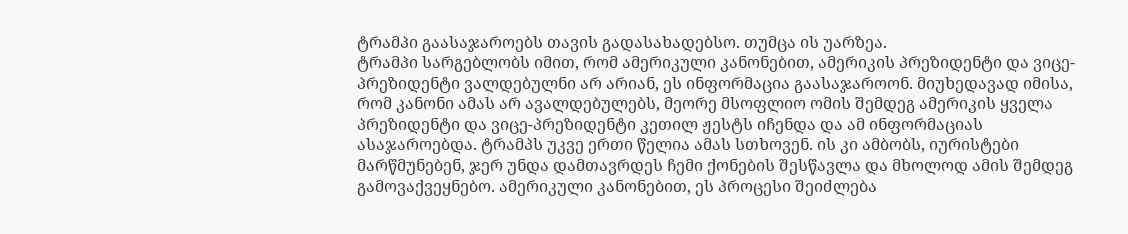ტრამპი გაასაჯაროებს თავის გადასახადებსო. თუმცა ის უარზეა.
ტრამპი სარგებლობს იმით, რომ ამერიკული კანონებით, ამერიკის პრეზიდენტი და ვიცე-პრეზიდენტი ვალდებულნი არ არიან, ეს ინფორმაცია გაასაჯაროონ. მიუხედავად იმისა, რომ კანონი ამას არ ავალდებულებს, მეორე მსოფლიო ომის შემდეგ ამერიკის ყველა პრეზიდენტი და ვიცე-პრეზიდენტი კეთილ ჟესტს იჩენდა და ამ ინფორმაციას ასაჯაროებდა. ტრამპს უკვე ერთი წელია ამას სთხოვენ. ის კი ამბობს, იურისტები მარწმუნებენ, ჯერ უნდა დამთავრდეს ჩემი ქონების შესწავლა და მხოლოდ ამის შემდეგ გამოვაქვეყნებო. ამერიკული კანონებით, ეს პროცესი შეიძლება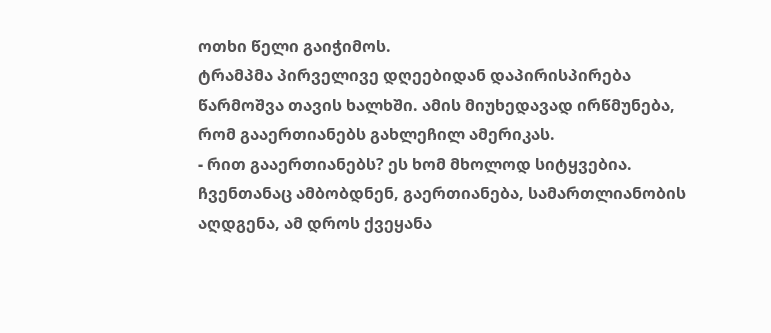ოთხი წელი გაიჭიმოს.
ტრამპმა პირველივე დღეებიდან დაპირისპირება წარმოშვა თავის ხალხში. ამის მიუხედავად ირწმუნება, რომ გააერთიანებს გახლეჩილ ამერიკას.
- რით გააერთიანებს? ეს ხომ მხოლოდ სიტყვებია. ჩვენთანაც ამბობდნენ, გაერთიანება, სამართლიანობის აღდგენა, ამ დროს ქვეყანა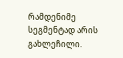რამდენიმე სეგმენტად არის გახლეჩილი.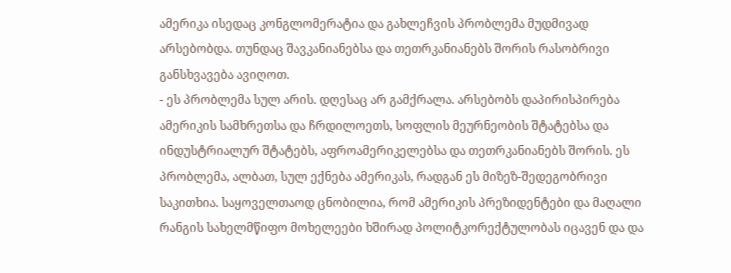ამერიკა ისედაც კონგლომერატია და გახლეჩვის პრობლემა მუდმივად არსებობდა. თუნდაც შავკანიანებსა და თეთრკანიანებს შორის რასობრივი განსხვავება ავიღოთ.
- ეს პრობლემა სულ არის. დღესაც არ გამქრალა. არსებობს დაპირისპირება ამერიკის სამხრეთსა და ჩრდილოეთს, სოფლის მეურნეობის შტატებსა და ინდუსტრიალურ შტატებს, აფროამერიკელებსა და თეთრკანიანებს შორის. ეს პრობლემა, ალბათ, სულ ექნება ამერიკას, რადგან ეს მიზეზ-შედეგობრივი საკითხია. საყოველთაოდ ცნობილია, რომ ამერიკის პრეზიდენტები და მაღალი რანგის სახელმწიფო მოხელეები ხშირად პოლიტკორექტულობას იცავენ და და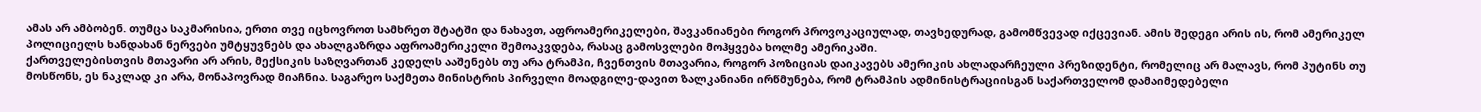ამას არ ამბობენ. თუმცა საკმარისია, ერთი თვე იცხოვროთ სამხრეთ შტატში და ნახავთ, აფროამერიკელები, შავკანიანები როგორ პროვოკაციულად, თავხედურად, გამომწვევად იქცევიან. ამის შედეგი არის ის, რომ ამერიკელ პოლიციელს ხანდახან ნერვები უმტყუვნებს და ახალგაზრდა აფროამერიკელი შემოაკვდება, რასაც გამოსვლები მოჰყვება ხოლმე ამერიკაში.
ქართველებისთვის მთავარი არ არის, მექსიკის საზღვართან კედელს ააშენებს თუ არა ტრამპი, ჩვენთვის მთავარია, როგორ პოზიციას დაიკავებს ამერიკის ახლადარჩეული პრეზიდენტი, რომელიც არ მალავს, რომ პუტინს თუ მოსწონს, ეს ნაკლად კი არა, მონაპოვრად მიაჩნია. საგარეო საქმეთა მინისტრის პირველი მოადგილე-დავით ზალკანიანი ირწმუნება, რომ ტრამპის ადმინისტრაციისგან საქართველომ დამაიმედებელი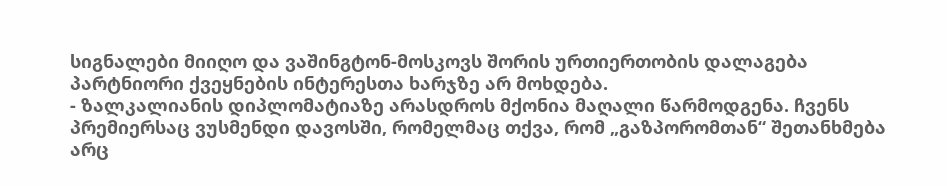სიგნალები მიიღო და ვაშინგტონ-მოსკოვს შორის ურთიერთობის დალაგება პარტნიორი ქვეყნების ინტერესთა ხარჯზე არ მოხდება.
- ზალკალიანის დიპლომატიაზე არასდროს მქონია მაღალი წარმოდგენა. ჩვენს პრემიერსაც ვუსმენდი დავოსში, რომელმაც თქვა, რომ „გაზპორომთან“ შეთანხმება არც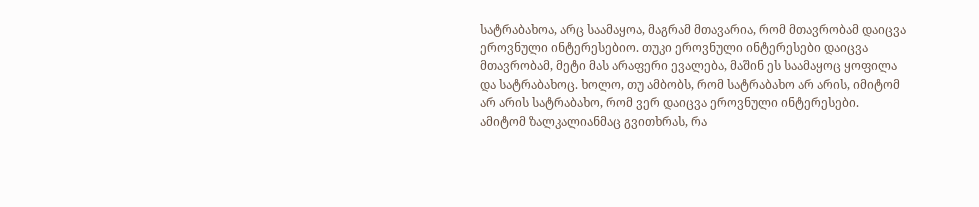სატრაბახოა, არც საამაყოა, მაგრამ მთავარია, რომ მთავრობამ დაიცვა ეროვნული ინტერესებიო. თუკი ეროვნული ინტერესები დაიცვა მთავრობამ, მეტი მას არაფერი ევალება, მაშინ ეს საამაყოც ყოფილა და სატრაბახოც. ხოლო, თუ ამბობს, რომ სატრაბახო არ არის, იმიტომ არ არის სატრაბახო, რომ ვერ დაიცვა ეროვნული ინტერესები. ამიტომ ზალკალიანმაც გვითხრას, რა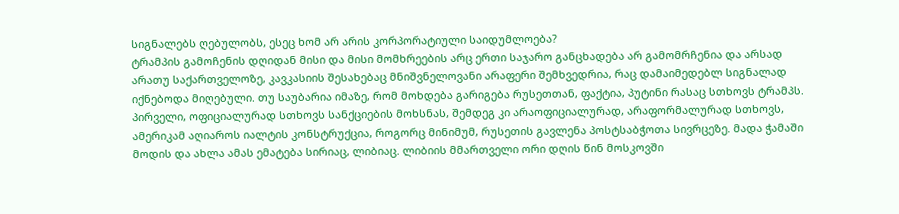სიგნალებს ღებულობს, ესეც ხომ არ არის კორპორატიული საიდუმლოება?
ტრამპის გამოჩენის დღიდან მისი და მისი მომხრეების არც ერთი საჯარო განცხადება არ გამომრჩენია და არსად არათუ საქართველოზე, კავკასიის შესახებაც მნიშვნელოვანი არაფერი შემხვედრია, რაც დამაიმედებლ სიგნალად იქნებოდა მიღებული. თუ საუბარია იმაზე, რომ მოხდება გარიგება რუსეთთან, ფაქტია, პუტინი რასაც სთხოვს ტრამპს. პირველი, ოფიციალურად სთხოვს სანქციების მოხსნას, შემდეგ კი არაოფიციალურად, არაფორმალურად სთხოვს, ამერიკამ აღიაროს იალტის კონსტრუქცია, როგორც მინიმუმ, რუსეთის გავლენა პოსტსაბჭოთა სივრცეზე. მადა ჭამაში მოდის და ახლა ამას ემატება სირიაც, ლიბიაც. ლიბიის მმართველი ორი დღის წინ მოსკოვში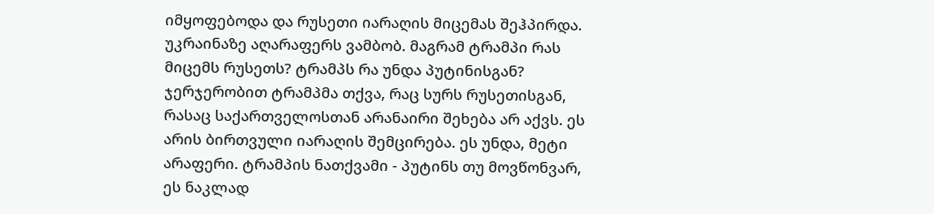იმყოფებოდა და რუსეთი იარაღის მიცემას შეჰპირდა. უკრაინაზე აღარაფერს ვამბობ. მაგრამ ტრამპი რას მიცემს რუსეთს? ტრამპს რა უნდა პუტინისგან?
ჯერჯერობით ტრამპმა თქვა, რაც სურს რუსეთისგან, რასაც საქართველოსთან არანაირი შეხება არ აქვს. ეს არის ბირთვული იარაღის შემცირება. ეს უნდა, მეტი არაფერი. ტრამპის ნათქვამი - პუტინს თუ მოვწონვარ, ეს ნაკლად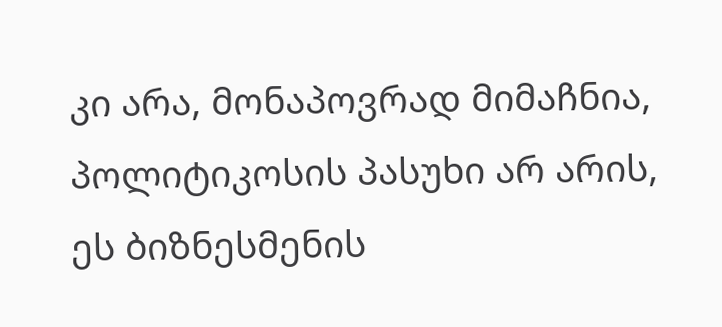კი არა, მონაპოვრად მიმაჩნია, პოლიტიკოსის პასუხი არ არის, ეს ბიზნესმენის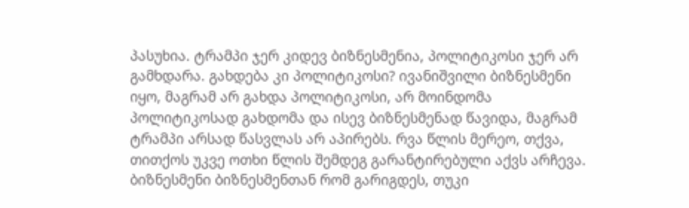პასუხია. ტრამპი ჯერ კიდევ ბიზნესმენია, პოლიტიკოსი ჯერ არ გამხდარა. გახდება კი პოლიტიკოსი? ივანიშვილი ბიზნესმენი იყო, მაგრამ არ გახდა პოლიტიკოსი, არ მოინდომა პოლიტიკოსად გახდომა და ისევ ბიზნესმენად წავიდა, მაგრამ ტრამპი არსად წასვლას არ აპირებს. რვა წლის მერეო, თქვა, თითქოს უკვე ოთხი წლის შემდეგ გარანტირებული აქვს არჩევა.
ბიზნესმენი ბიზნესმენთან რომ გარიგდეს, თუკი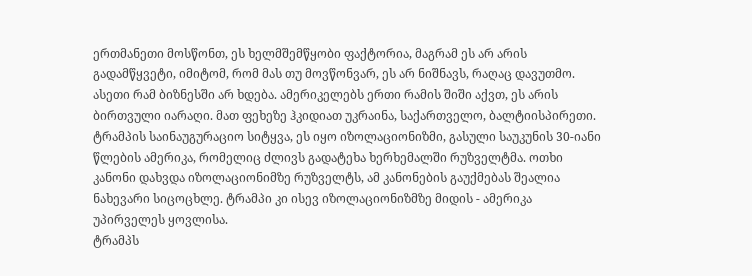ერთმანეთი მოსწონთ, ეს ხელმშემწყობი ფაქტორია, მაგრამ ეს არ არის გადამწყვეტი, იმიტომ, რომ მას თუ მოვწონვარ, ეს არ ნიშნავს, რაღაც დავუთმო. ასეთი რამ ბიზნესში არ ხდება. ამერიკელებს ერთი რამის შიში აქვთ, ეს არის ბირთვული იარაღი. მათ ფეხეზე ჰკიდიათ უკრაინა, საქართველო, ბალტიისპირეთი. ტრამპის საინაუგურაციო სიტყვა, ეს იყო იზოლაციონიზმი, გასული საუკუნის 30-იანი წლების ამერიკა, რომელიც ძლივს გადატეხა ხერხემალში რუზველტმა. ოთხი კანონი დახვდა იზოლაციონიმზე რუზველტს, ამ კანონების გაუქმებას შეალია ნახევარი სიცოცხლე. ტრამპი კი ისევ იზოლაციონიზმზე მიდის - ამერიკა უპირველეს ყოვლისა.
ტრამპს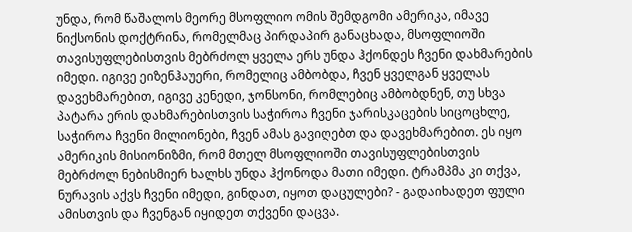უნდა, რომ წაშალოს მეორე მსოფლიო ომის შემდგომი ამერიკა, იმავე ნიქსონის დოქტრინა, რომელმაც პირდაპირ განაცხადა, მსოფლიოში თავისუფლებისთვის მებრძოლ ყველა ერს უნდა ჰქონდეს ჩვენი დახმარების იმედი. იგივე ეიზენჰაუერი, რომელიც ამბობდა, ჩვენ ყველგან ყველას დავეხმარებით, იგივე კენედი, ჯონსონი, რომლებიც ამბობდნენ, თუ სხვა პატარა ერის დახმარებისთვის საჭიროა ჩვენი ჯარისკაცების სიცოცხლე, საჭიროა ჩვენი მილიონები, ჩვენ ამას გავიღებთ და დავეხმარებით. ეს იყო ამერიკის მისიონიზმი, რომ მთელ მსოფლიოში თავისუფლებისთვის მებრძოლ ნებისმიერ ხალხს უნდა ჰქონოდა მათი იმედი. ტრამპმა კი თქვა, ნურავის აქვს ჩვენი იმედი, გინდათ, იყოთ დაცულები? - გადაიხადეთ ფული ამისთვის და ჩვენგან იყიდეთ თქვენი დაცვა.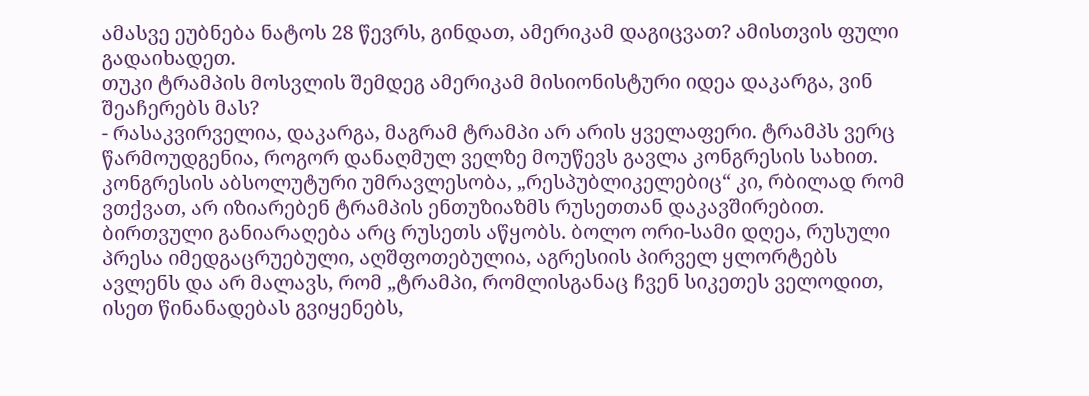ამასვე ეუბნება ნატოს 28 წევრს, გინდათ, ამერიკამ დაგიცვათ? ამისთვის ფული გადაიხადეთ.
თუკი ტრამპის მოსვლის შემდეგ ამერიკამ მისიონისტური იდეა დაკარგა, ვინ შეაჩერებს მას?
- რასაკვირველია, დაკარგა, მაგრამ ტრამპი არ არის ყველაფერი. ტრამპს ვერც წარმოუდგენია, როგორ დანაღმულ ველზე მოუწევს გავლა კონგრესის სახით. კონგრესის აბსოლუტური უმრავლესობა, „რესპუბლიკელებიც“ კი, რბილად რომ ვთქვათ, არ იზიარებენ ტრამპის ენთუზიაზმს რუსეთთან დაკავშირებით. ბირთვული განიარაღება არც რუსეთს აწყობს. ბოლო ორი-სამი დღეა, რუსული პრესა იმედგაცრუებული, აღშფოთებულია, აგრესიის პირველ ყლორტებს ავლენს და არ მალავს, რომ „ტრამპი, რომლისგანაც ჩვენ სიკეთეს ველოდით, ისეთ წინანადებას გვიყენებს,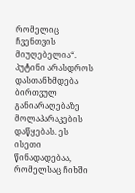რომელიც ჩვენთვის მიუღებელია“.
პუტინი არასდროს დასთანხმდება ბირთვულ განიარაღებაზე მოლაპარაკების დაწყებას. ეს ისეთი წინადადებაა, რომელსაც ჩიხში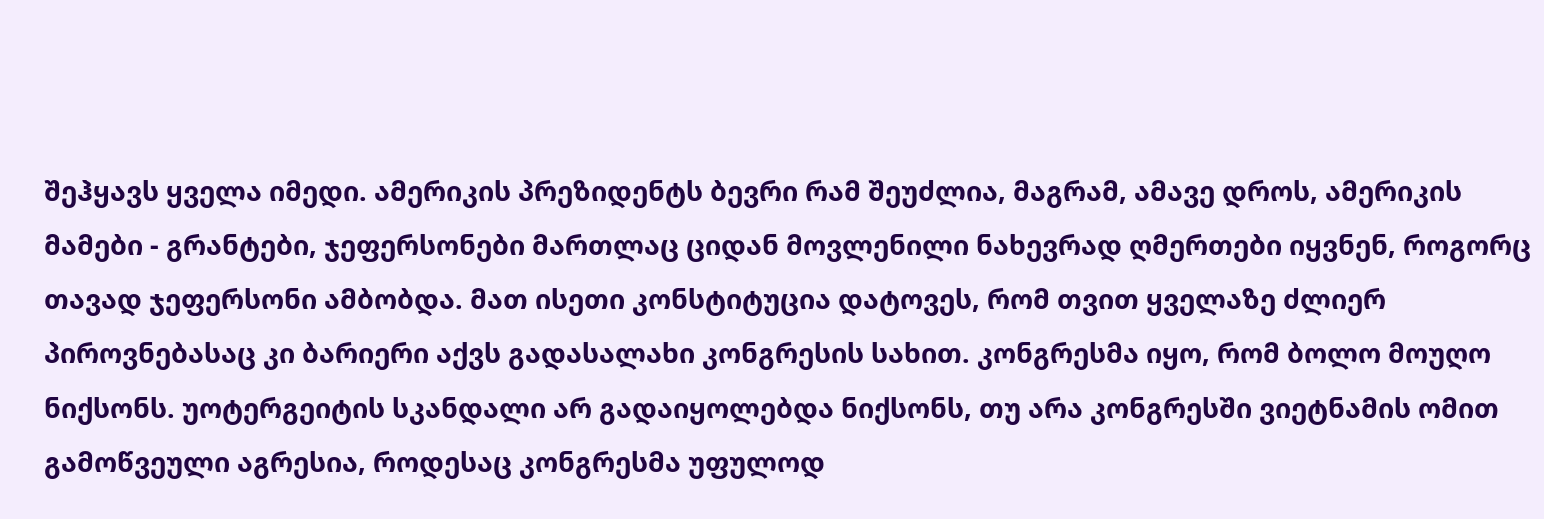შეჰყავს ყველა იმედი. ამერიკის პრეზიდენტს ბევრი რამ შეუძლია, მაგრამ, ამავე დროს, ამერიკის მამები - გრანტები, ჯეფერსონები მართლაც ციდან მოვლენილი ნახევრად ღმერთები იყვნენ, როგორც თავად ჯეფერსონი ამბობდა. მათ ისეთი კონსტიტუცია დატოვეს, რომ თვით ყველაზე ძლიერ პიროვნებასაც კი ბარიერი აქვს გადასალახი კონგრესის სახით. კონგრესმა იყო, რომ ბოლო მოუღო ნიქსონს. უოტერგეიტის სკანდალი არ გადაიყოლებდა ნიქსონს, თუ არა კონგრესში ვიეტნამის ომით გამოწვეული აგრესია, როდესაც კონგრესმა უფულოდ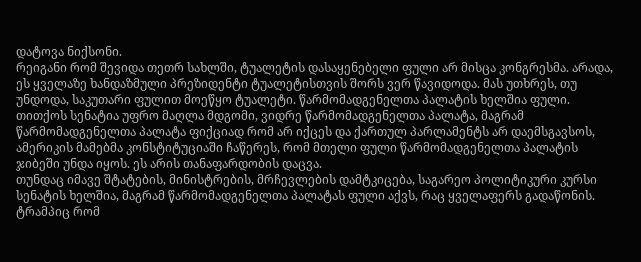დატოვა ნიქსონი.
რეიგანი რომ შევიდა თეთრ სახლში, ტუალეტის დასაყენებელი ფული არ მისცა კონგრესმა. არადა, ეს ყველაზე ხანდაზმული პრეზიდენტი ტუალეტისთვის შორს ვერ წავიდოდა. მას უთხრეს, თუ უნდოდა, საკუთარი ფულით მოეწყო ტუალეტი. წარმომადგენელთა პალატის ხელშია ფული. თითქოს სენატია უფრო მაღლა მდგომი, ვიდრე წარმომადგენელთა პალატა, მაგრამ წარმომადგენელთა პალატა ფიქციად რომ არ იქცეს და ქართულ პარლამენტს არ დაემსგავსოს, ამერიკის მამებმა კონსტიტუციაში ჩაწერეს, რომ მთელი ფული წარმომადგენელთა პალატის ჯიბეში უნდა იყოს. ეს არის თანაფარდობის დაცვა.
თუნდაც იმავე შტატების, მინისტრების, მრჩევლების დამტკიცება, საგარეო პოლიტიკური კურსი სენატის ხელშია, მაგრამ წარმომადგენელთა პალატას ფული აქვს, რაც ყველაფერს გადაწონის. ტრამპიც რომ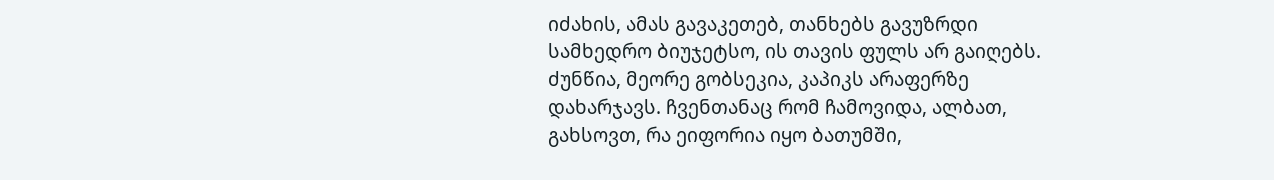იძახის, ამას გავაკეთებ, თანხებს გავუზრდი სამხედრო ბიუჯეტსო, ის თავის ფულს არ გაიღებს. ძუნწია, მეორე გობსეკია, კაპიკს არაფერზე დახარჯავს. ჩვენთანაც რომ ჩამოვიდა, ალბათ, გახსოვთ, რა ეიფორია იყო ბათუმში,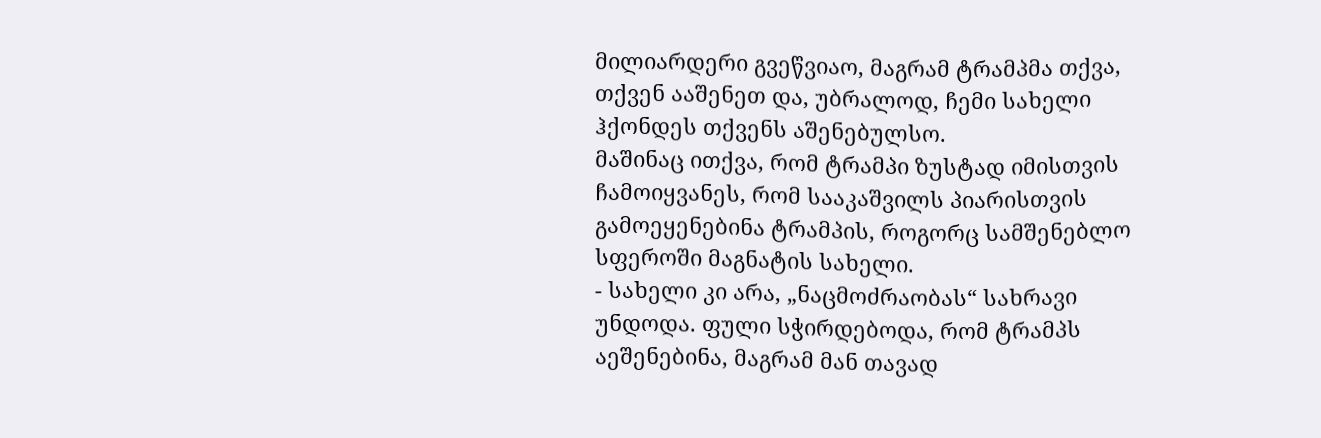მილიარდერი გვეწვიაო, მაგრამ ტრამპმა თქვა, თქვენ ააშენეთ და, უბრალოდ, ჩემი სახელი ჰქონდეს თქვენს აშენებულსო.
მაშინაც ითქვა, რომ ტრამპი ზუსტად იმისთვის ჩამოიყვანეს, რომ სააკაშვილს პიარისთვის გამოეყენებინა ტრამპის, როგორც სამშენებლო სფეროში მაგნატის სახელი.
- სახელი კი არა, „ნაცმოძრაობას“ სახრავი უნდოდა. ფული სჭირდებოდა, რომ ტრამპს აეშენებინა, მაგრამ მან თავად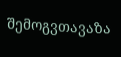შემოგვთავაზა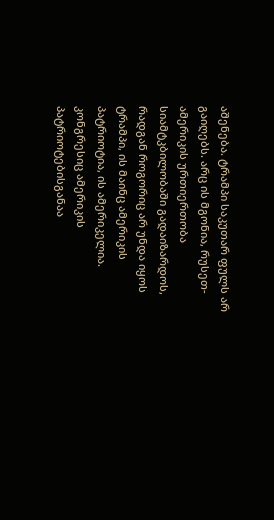აშენება. ტრამპი საკუთარ ფულს არ გაიღებს. არც ის მგონია, რუსეთ-ამერიკის ურთიერთობა სიამტკბილობაში გადაიზარდოს, რადგან როგორიც არ უნდა იყოს ტრამპი, ის მაინც ამერიკის პატრიოტია, ის ამერიკელია. კონგრესიც ამერიკის პატრიოტებისგანაა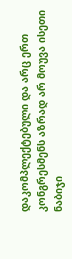დაკომპლექტებული და არც ერთ კონგრესმენს აზრად არ მოუვა ისეთი ნაბიჯი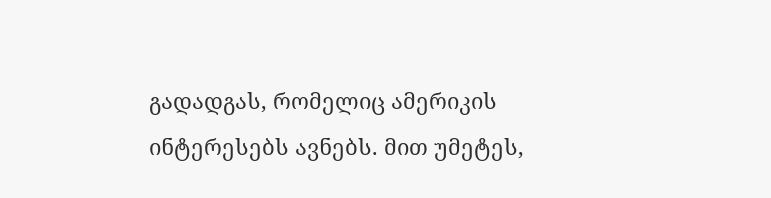გადადგას, რომელიც ამერიკის ინტერესებს ავნებს. მით უმეტეს,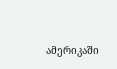ამერიკაში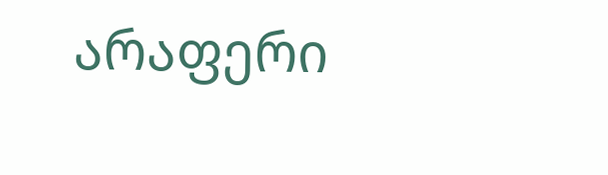არაფერი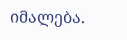იმალება.